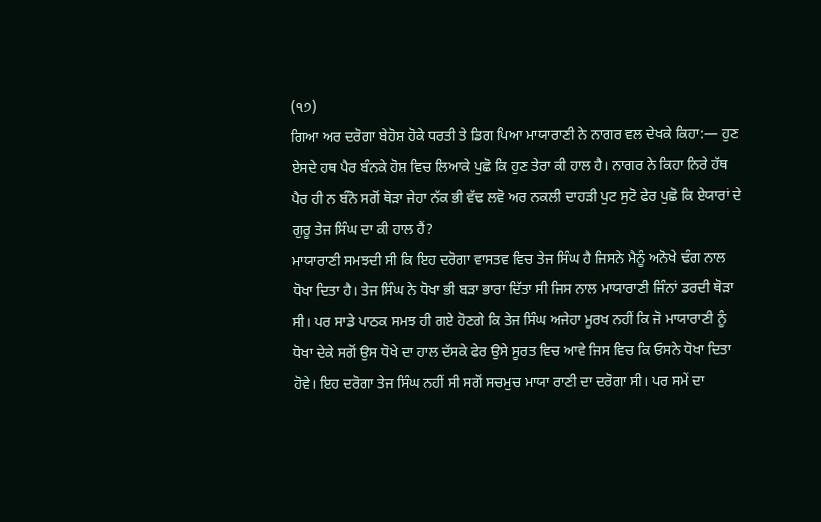(੧੭)
ਗਿਆ ਅਰ ਦਰੋਗਾ ਬੇਹੋਸ਼ ਹੋਕੇ ਧਰਤੀ ਤੇ ਡਿਗ ਪਿਆ ਮਾਯਾਰਾਣੀ ਨੇ ਨਾਗਰ ਵਲ ਦੇਖਕੇ ਕਿਹਾ:— ਹੁਣ ਏਸਦੇ ਹਥ ਪੈਰ ਬੰਨਕੇ ਹੋਸ਼ ਵਿਚ ਲਿਆਕੇ ਪੁਛੋ ਕਿ ਹੁਣ ਤੇਰਾ ਕੀ ਹਾਲ ਹੈ। ਨਾਗਰ ਨੇ ਕਿਹਾ ਨਿਰੇ ਹੱਥ ਪੈਰ ਹੀ ਨ ਬੰਨੋ ਸਗੋਂ ਥੋੜਾ ਜੇਹਾ ਨੱਕ ਭੀ ਵੱਢ ਲਵੋ ਅਰ ਨਕਲੀ ਦਾਹੜੀ ਪੁਟ ਸੁਟੋ ਫੇਰ ਪੁਛੋ ਕਿ ਏਯਾਰਾਂ ਦੇ ਗੁਰੂ ਤੇਜ ਸਿੰਘ ਦਾ ਕੀ ਹਾਲ ਹੈਂ?
ਮਾਯਾਰਾਣੀ ਸਮਝਦੀ ਸੀ ਕਿ ਇਹ ਦਰੋਗਾ ਵਾਸਤਵ ਵਿਚ ਤੇਜ ਸਿੰਘ ਹੈ ਜਿਸਨੇ ਮੈਨੂੰ ਅਨੋਖੇ ਢੰਗ ਨਾਲ ਧੋਖਾ ਦਿਤਾ ਹੈ। ਤੇਜ ਸਿੰਘ ਨੇ ਧੋਖਾ ਭੀ ਬੜਾ ਭਾਰਾ ਦਿੱਤਾ ਸੀ ਜਿਸ ਨਾਲ ਮਾਯਾਰਾਣੀ ਜਿੰਨਾਂ ਡਰਦੀ ਥੋੜਾ ਸੀ। ਪਰ ਸਾਡੇ ਪਾਠਕ ਸਮਝ ਹੀ ਗਏ ਹੋਣਗੇ ਕਿ ਤੇਜ ਸਿੰਘ ਅਜੇਹਾ ਮੂਰਖ ਨਹੀਂ ਕਿ ਜੋ ਮਾਯਾਰਾਣੀ ਨੂੰ ਧੋਖਾ ਦੇਕੇ ਸਗੋਂ ਉਸ ਧੋਖੇ ਦਾ ਹਾਲ ਦੱਸਕੇ ਫੇਰ ਉਸੇ ਸੂਰਤ ਵਿਚ ਆਵੇ ਜਿਸ ਵਿਚ ਕਿ ਓਸਨੇ ਧੋਖਾ ਦਿਤਾ ਹੋਵੇ। ਇਹ ਦਰੋਗਾ ਤੇਜ ਸਿੰਘ ਨਹੀਂ ਸੀ ਸਗੋਂ ਸਚਮੁਚ ਮਾਯਾ ਰਾਣੀ ਦਾ ਦਰੋਗਾ ਸੀ। ਪਰ ਸਮੇਂ ਦਾ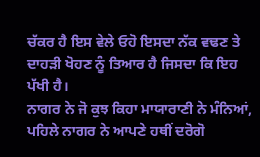ਚੱਕਰ ਹੈ ਇਸ ਵੇਲੇ ਓਹੋ ਇਸਦਾ ਨੱਕ ਵਢਣ ਤੇ ਦਾਹੜੀ ਖੋਹਣ ਨੂੰ ਤਿਆਰ ਹੈ ਜਿਸਦਾ ਕਿ ਇਹ ਪੱਖੀ ਹੈ।
ਨਾਗਰ ਨੇ ਜੋ ਕੁਝ ਕਿਹਾ ਮਾਯਾਰਾਣੀ ਨੇ ਮੰਨਿਆਂ, ਪਹਿਲੇ ਨਾਗਰ ਨੇ ਆਪਣੇ ਹਥੀਂ ਦਰੋਗੋ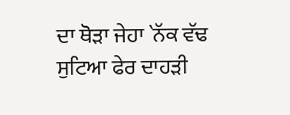ਦਾ ਥੋੜਾ ਜੇਹਾ `ਨੱਕ ਵੱਢ ਸੁਟਿਆ ਫੇਰ ਦਾਹੜੀ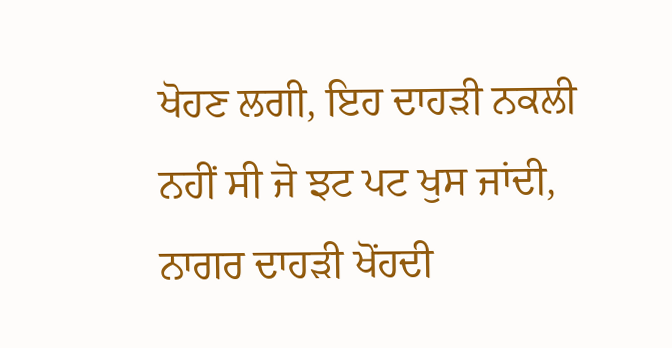ਖੋਹਣ ਲਗੀ, ਇਹ ਦਾਹੜੀ ਨਕਲੀ ਨਹੀਂ ਸੀ ਜੋ ਝਟ ਪਟ ਖੁਸ ਜਾਂਦੀ, ਨਾਗਰ ਦਾਹੜੀ ਖੋਂਹਦੀ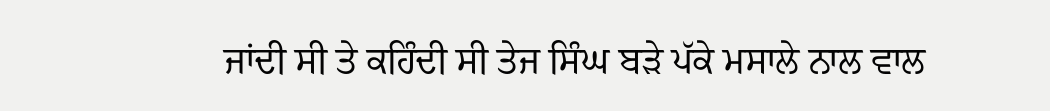ਜਾਂਦੀ ਸੀ ਤੇ ਕਹਿੰਦੀ ਸੀ ਤੇਜ ਸਿੰਘ ਬੜੇ ਪੱਕੇ ਮਸਾਲੇ ਨਾਲ ਵਾਲ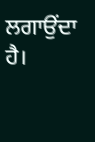ਲਗਾਉਂਦਾ ਹੈ।